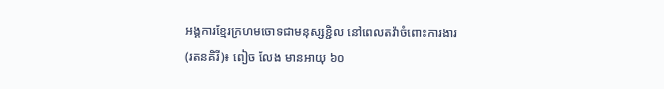អង្គការខ្មែរក្រហមចោទជាមនុស្សខ្ជិល នៅពេលតវ៉ាចំពោះការងារ
(រតនគិរី)៖ ពៀច លែង មានអាយុ ៦០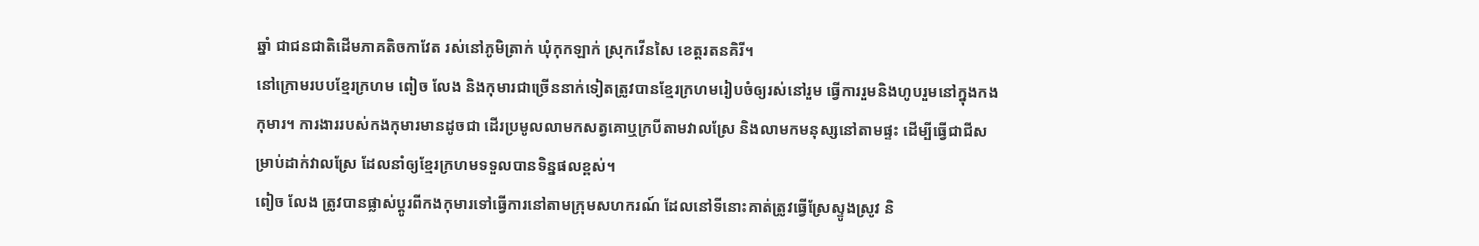ឆ្នាំ ជាជនជាតិដើមភាគតិចកាវែត រស់នៅភូមិត្រាក់ ឃុំកុកឡាក់ ស្រុកវើនសៃ ខេត្តរតនគិរី។
នៅក្រោមរបបខ្មែរក្រហម ពៀច លែង និងកុមារជាច្រើននាក់ទៀតត្រូវបានខ្មែរក្រហមរៀបចំឲ្យរស់នៅរួម ធ្វើការរួមនិងហូបរួមនៅក្នុងកងកុមារ។ ការងាររបស់កងកុមារមានដូចជា ដើរប្រមូលលាមកសត្វគោឬក្របីតាមវាលស្រែ និងលាមកមនុស្សនៅតាមផ្ទះ ដើម្បីធ្វើជាជីសម្រាប់ដាក់វាលស្រែ ដែលនាំឲ្យខ្មែរក្រហមទទួលបានទិន្នផលខ្ពស់។
ពៀច លែង ត្រូវបានផ្លាស់ប្តូរពីកងកុមារទៅធ្វើការនៅតាមក្រុមសហករណ៍ ដែលនៅទីនោះគាត់ត្រូវធ្វើស្រែស្ទូងស្រូវ និ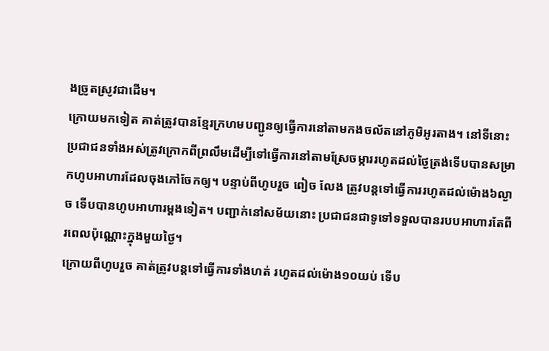ងច្រូតស្រូវជាដើម។
ក្រោយមកទៀត គាត់ត្រូវបានខ្មែរក្រហមបញ្ជូនឲ្យធ្វើការនៅតាមកងចល័តនៅភូមិអូរតាង។ នៅទីនោះ ប្រជាជនទាំងអស់ត្រូវក្រោកពីព្រលឹមដើម្បីទៅធ្វើការនៅតាមស្រែចម្ការរហូតដល់ថ្ងៃត្រង់ទើបបានសម្រាកហូបអាហារដែលចុងភៅចែកឲ្យ។ បន្ទាប់ពីហូបរួច ពៀច លែង ត្រូវបន្តទៅធ្វើការរហូតដល់ម៉ោង៦ល្ងាច ទើបបានហូបអាហារម្តងទៀត។ បញ្ជាក់នៅសម័យនោះ ប្រជាជនជាទូទៅទទួលបានរបបអាហារតែពីរពេលប៉ុណ្ណោះក្នុងមួយថ្ងៃ។
ក្រោយពីហូបរួច គាត់ត្រូវបន្តទៅធ្វើការទាំងហត់ រហូតដល់ម៉ោង១០យប់ ទើប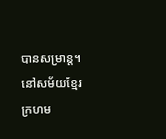បានសម្រាន្ត។ នៅសម័យខ្មែរក្រហម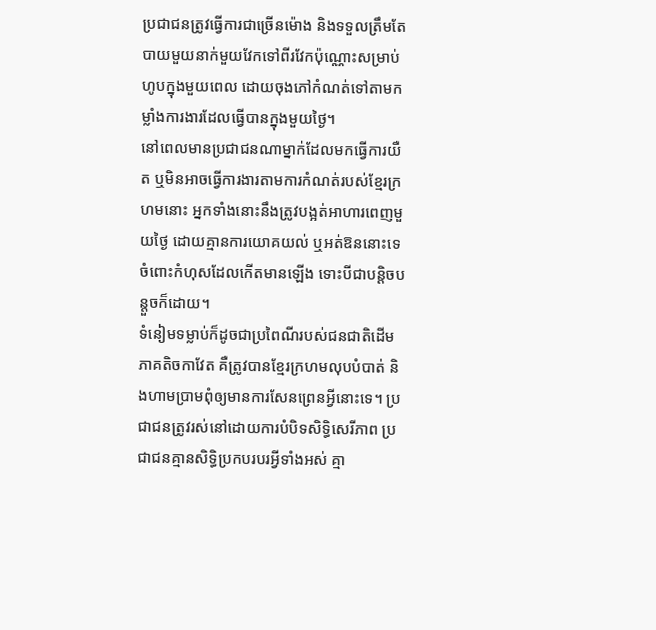ប្រជាជនត្រូវធ្វើការជាច្រើនម៉ោង និងទទួលត្រឹមតែបាយមួយនាក់មួយវែកទៅពីរវែកប៉ុណ្ណោះសម្រាប់ហូបក្នុងមួយពេល ដោយចុងភៅកំណត់ទៅតាមកម្លាំងការងារដែលធ្វើបានក្នុងមួយថ្ងៃ។
នៅពេលមានប្រជាជនណាម្នាក់ដែលមកធ្វើការយឺត ឬមិនអាចធ្វើការងារតាមការកំណត់របស់ខ្មែរក្រហមនោះ អ្នកទាំងនោះនឹងត្រូវបង្អត់អាហារពេញមួយថ្ងៃ ដោយគ្មានការយោគយល់ ឬអត់ឱននោះទេចំពោះកំហុសដែលកើតមានឡើង ទោះបីជាបន្តិចបន្តួចក៏ដោយ។
ទំនៀមទម្លាប់ក៏ដូចជាប្រពៃណីរបស់ជនជាតិដើមភាគតិចកាវែត គឺត្រូវបានខ្មែរក្រហមលុបបំបាត់ និងហាមប្រាមពុំឲ្យមានការសែនព្រេនអ្វីនោះទេ។ ប្រជាជនត្រូវរស់នៅដោយការបំបិទសិទ្ធិសេរីភាព ប្រជាជនគ្មានសិទ្ធិប្រកបរបរអ្វីទាំងអស់ គ្មា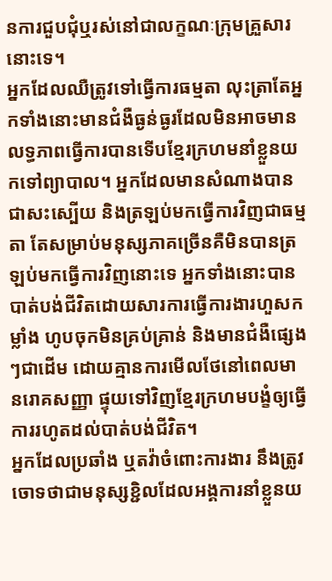នការជួបជុំឬរស់នៅជាលក្ខណៈក្រុមគ្រួសារនោះទេ។
អ្នកដែលឈឺត្រូវទៅធ្វើការធម្មតា លុះត្រាតែអ្នកទាំងនោះមានជំងឺធ្ងន់ធ្ងរដែលមិនអាចមានលទ្ធភាពធ្វើការបានទើបខ្មែរក្រហមនាំខ្លួនយកទៅព្យាបាល។ អ្នកដែលមានសំណាងបានជាសះស្បើយ និងត្រឡប់មកធ្វើការវិញជាធម្មតា តែសម្រាប់មនុស្សភាគច្រើនគឺមិនបានត្រឡប់មកធ្វើការវិញនោះទេ អ្នកទាំងនោះបានបាត់បង់ជីវិតដោយសារការធ្វើការងារហួសកម្លាំង ហូបចុកមិនគ្រប់គ្រាន់ និងមានជំងឺផ្សេងៗជាដើម ដោយគ្មានការមើលថែនៅពេលមានរោគសញ្ញា ផ្ទុយទៅវិញខ្មែរក្រហមបង្ខំឲ្យធ្វើការរហូតដល់បាត់បង់ជីវិត។
អ្នកដែលប្រឆាំង ឬតវ៉ាចំពោះការងារ នឹងត្រូវចោទថាជាមនុស្សខ្ជិលដែលអង្គការនាំខ្លួនយ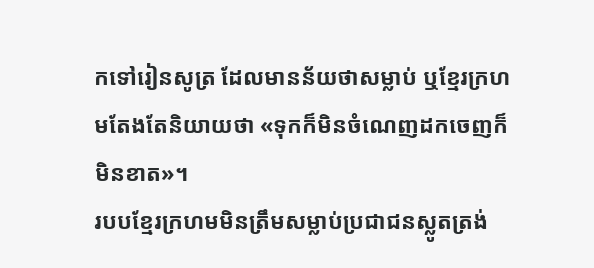កទៅរៀនសូត្រ ដែលមានន័យថាសម្លាប់ ឬខ្មែរក្រហមតែងតែនិយាយថា «ទុកក៏មិនចំណេញដកចេញក៏មិនខាត»។
របបខ្មែរក្រហមមិនត្រឹមសម្លាប់ប្រជាជនស្លូតត្រង់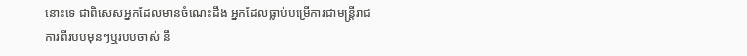នោះទេ ជាពិសេសអ្នកដែលមានចំណេះដឹង អ្នកដែលធ្លាប់បម្រើការជាមន្ត្រីរាជការពីរបបមុនៗឬរបបចាស់ នឹ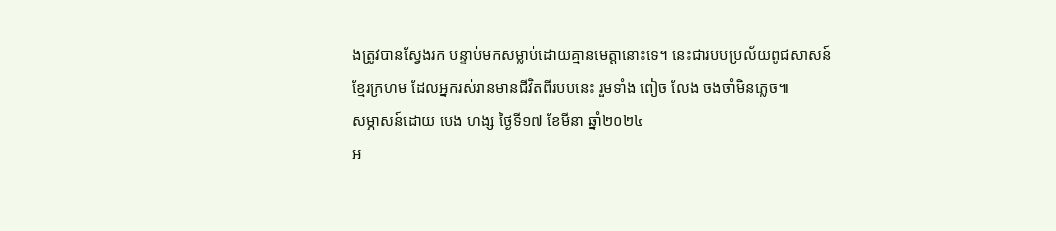ងត្រូវបានស្វែងរក បន្ទាប់មកសម្លាប់ដោយគ្មានមេត្តានោះទេ។ នេះជារបបប្រល័យពូជសាសន៍ខ្មែរក្រហម ដែលអ្នករស់រានមានជីវិតពីរបបនេះ រួមទាំង ពៀច លែង ចងចាំមិនភ្លេច៕
សម្ភាសន៍ដោយ បេង ហង្ស ថ្ងៃទី១៧ ខែមីនា ឆ្នាំ២០២៤
អ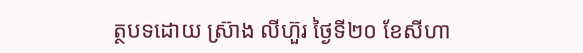ត្ថបទដោយ ស្រ៊ាង លីហ៊ួរ ថ្ងៃទី២០ ខែសីហា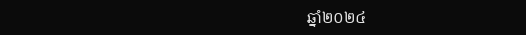ឆ្នាំ២០២៤